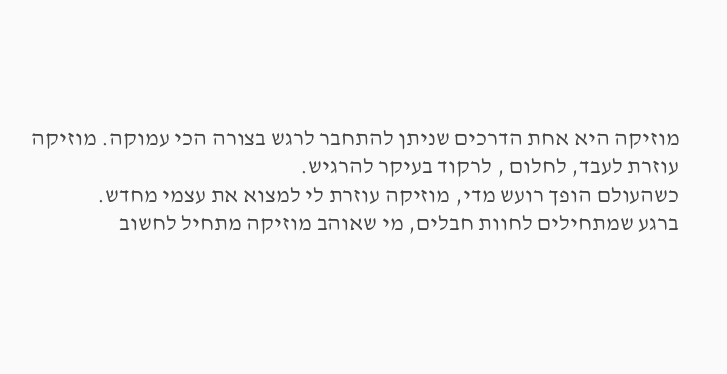מוזיקה היא אחת הדרכים שניתן להתחבר לרגש בצורה הכי עמוקה. מוזיקה עוזרת לעבד, לחלום , לרקוד בעיקר להרגיש.
כשהעולם הופך רועש מדי, מוזיקה עוזרת לי למצוא את עצמי מחדש.
ברגע שמתחילים לחוות חבלים, מי שאוהב מוזיקה מתחיל לחשוב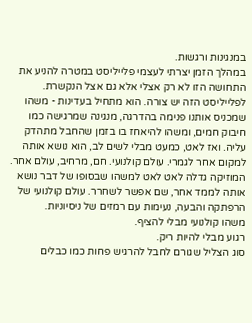במנגינות ורגשות.
במהלך הזמן יצרתי לעצמי פלייליסט במטרה להניע את התחושה הזו לא רק אצלי אלא גם אצל הנקשרת.
לפלייליסט הזה יש צורה. הוא מתחיל בעדינות - משהו שמכניס אותנו פנימה בהדרגה, מנגינה שמרגישה כמו חיבוק חמים, ומשהו להיאחז בו בזמן שהחבל מתהדק עליה. ואז לאט, כמעט מבלי לשים לב, הוא נושא אותה למקום אחר לגמרי. עולם קולנועי. חם, מרחיב, עולם אחר.
המוזיקה גדלה לאט לאט למשהו שבסופו של דבר נושא אותה לממד אחר, שם אפשר לשחרר. עולם קולנועי של הרפתקה והבעה, נעימות עם רמזים של ניסיוניות.
משהו קולנועי מבלי להציף.
רגוע מבלי להיות ריק.
סוג הצליל שגורם לחבל להרגיש פחות כמו כבלים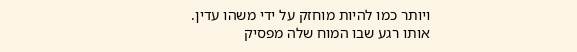ויותר כמו להיות מוחזק על ידי משהו עדין.
אותו רגע שבו המוח שלה מפסיק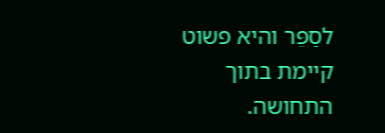לסַפֵּר והיא פשוט קיימת בתוך התחושה.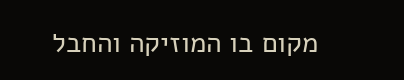מקום בו המוזיקה והחבל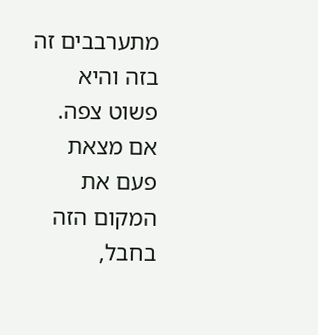מתערבבים זה בזה והיא פשוט צפה.
אם מצאת פעם את המקום הזה בחבל,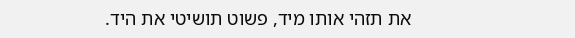את תזהי אותו מיד, פשוט תושיטי את היד.